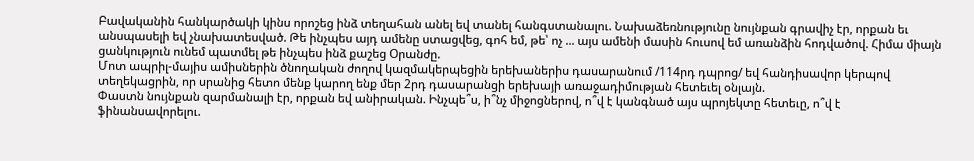Բավականին հանկարծակի կինս որոշեց ինձ տեղահան անել եվ տանել հանգստանալու. Նախաձեռնությունը նույնքան գրավիչ էր, որքան եւ անսպասելի եվ չնախատեսված. Թե ինչպես այդ ամենը ստացվեց, գոհ եմ, թե՝ ոչ ... այս ամենի մասին հուսով եմ առանձին հոդվածով. Հիմա միայն ցանկություն ունեմ պատմել թե ինչպես ինձ քաշեց Օրանժը.
Մոտ ապրիլ-մայիս ամիսներին ծնողական ժողով կազմակերպեցին երեխաներիս դասարանում /114րդ դպրոց/ եվ հանդիսավոր կերպով տեղեկացրին, որ սրանից հետո մենք կարող ենք մեր 2րդ դասարանցի երեխայի առաջադիմության հետեւել օնլայն.
Փաստն նույնքան զարմանալի էր, որքան եվ անիրական. Ինչպե՞ս, ի՞նչ միջոցներով, ո՞վ է կանգնած այս պրոյեկտը հետեւը, ո՞վ է ֆինանսավորելու.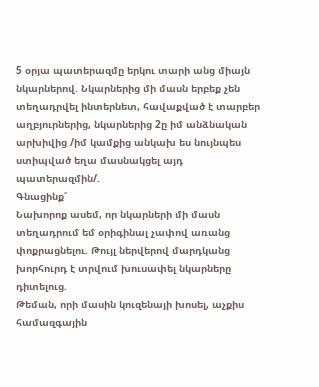5 օրյա պատերազմը երկու տարի անց միայն նկարներով. Նկարներից մի մասն երբեք չեն տեղադրվել ինտերնետ, հավաքված է տարբեր աղբյուրներից, նկարներից 2ը իմ անձնական արխիվից /իմ կամքից անկախ ես նույնպես ստիպված եղա մասնակցել այդ պատերազմին/.
Գնացինք՜
Նախորոք ասեմ, որ նկարների մի մասն տեղադրում եմ օրիգինալ չափով առանց փոքրացնելու. Թույլ ներվերով մարդկանց խորհուրդ է տրվում խուսափել նկարները դիտելուց.
Թեման, որի մասին կուզենայի խոսել, աչքիս համազգային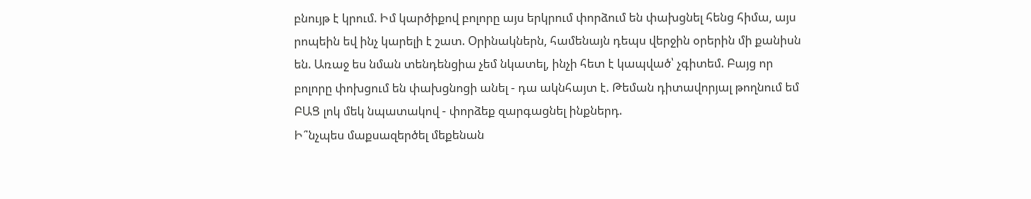բնույթ է կրում. Իմ կարծիքով բոլորը այս երկրում փորձում են փախցնել հենց հիմա, այս րոպեին եվ ինչ կարելի է շատ. Օրինակներն, համենայն դեպս վերջին օրերին մի քանիսն են. Առաջ ես նման տենդենցիա չեմ նկատել, ինչի հետ է կապված՝ չգիտեմ. Բայց որ բոլորը փոխցում են փախցնոցի անել - դա ակնհայտ է. Թեման դիտավորյալ թողնում եմ ԲԱՑ լոկ մեկ նպատակով - փորձեք զարգացնել ինքներդ.
Ի՞նչպես մաքսազերծել մեքենան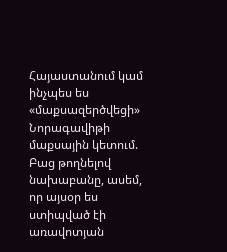Հայաստանում կամ ինչպես ես «մաքսազերծվեցի» Նորագավիթի մաքսային կետում.
Բաց թողնելով նախաբանը, ասեմ, որ այսօր ես ստիպված էի առավոտյան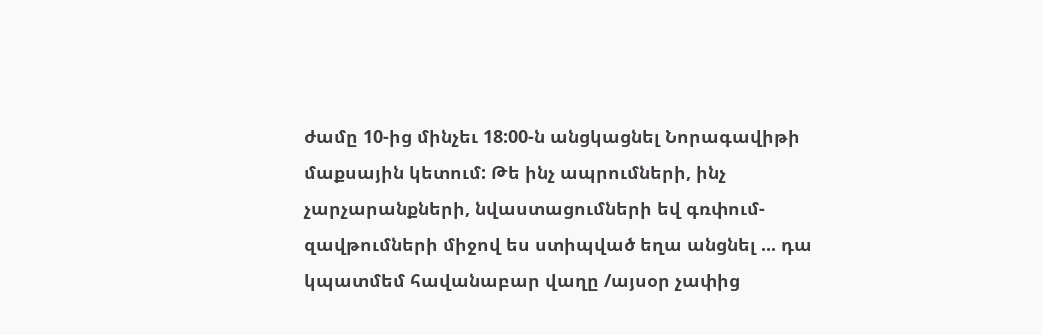ժամը 10-ից մինչեւ 18:00-ն անցկացնել Նորագավիթի մաքսային կետում: Թե ինչ ապրումների, ինչ չարչարանքների, նվաստացումների եվ գռփում-զավթումների միջով ես ստիպված եղա անցնել ... դա կպատմեմ հավանաբար վաղը /այսօր չափից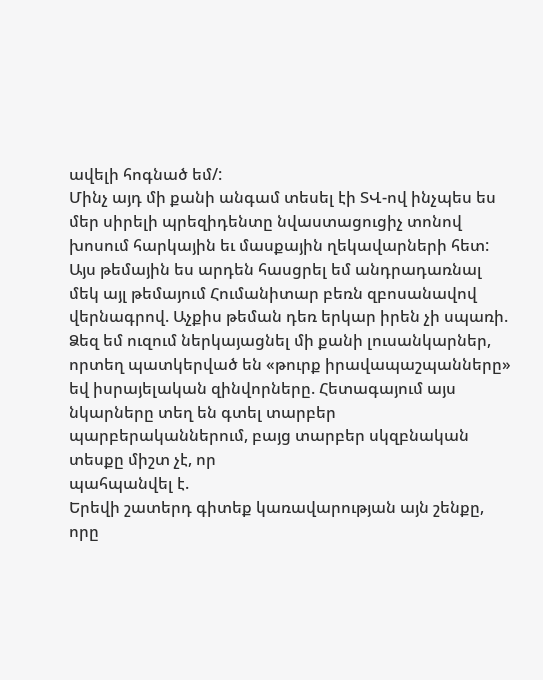ավելի հոգնած եմ/:
Մինչ այդ մի քանի անգամ տեսել էի ՏՎ-ով ինչպես ես մեր սիրելի պրեզիդենտը նվաստացուցիչ տոնով խոսում հարկային եւ մասքային ղեկավարների հետ:
Այս թեմային ես արդեն հասցրել եմ անդրադառնալ մեկ այլ թեմայում Հումանիտար բեռն զբոսանավով վերնագրով. Աչքիս թեման դեռ երկար իրեն չի սպառի.
Ձեզ եմ ուզում ներկայացնել մի քանի լուսանկարներ, որտեղ պատկերված են «թուրք իրավապաշպանները» եվ իսրայելական զինվորները. Հետագայում այս նկարները տեղ են գտել տարբեր պարբերականներում, բայց տարբեր սկզբնական տեսքը միշտ չէ, որ
պահպանվել է.
Երեվի շատերդ գիտեք կառավարության այն շենքը, որը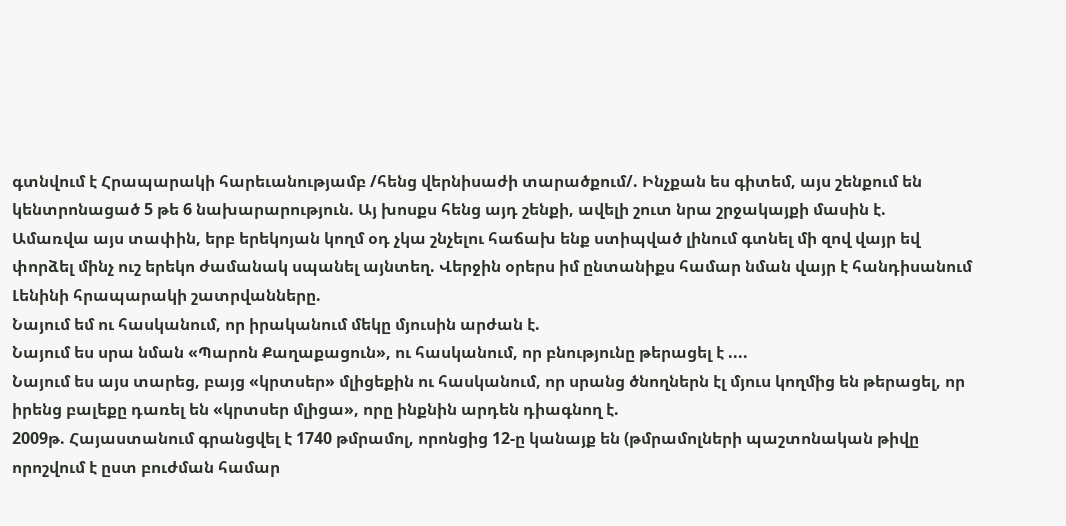գտնվում է Հրապարակի հարեւանությամբ /հենց վերնիսաժի տարածքում/. Ինչքան ես գիտեմ, այս շենքում են կենտրոնացած 5 թե 6 նախարարություն. Այ խոսքս հենց այդ շենքի, ավելի շուտ նրա շրջակայքի մասին է.
Ամառվա այս տափին, երբ երեկոյան կողմ օդ չկա շնչելու հաճախ ենք ստիպված լինում գտնել մի զով վայր եվ փորձել մինչ ուշ երեկո ժամանակ սպանել այնտեղ. Վերջին օրերս իմ ընտանիքս համար նման վայր է հանդիսանում Լենինի հրապարակի շատրվանները.
Նայում եմ ու հասկանում, որ իրականում մեկը մյուսին արժան է.
Նայում ես սրա նման «Պարոն Քաղաքացուն», ու հասկանում, որ բնությունը թերացել է ....
Նայում ես այս տարեց, բայց «կրտսեր» մլիցեքին ու հասկանում, որ սրանց ծնողներն էլ մյուս կողմից են թերացել, որ իրենց բալեքը դառել են «կրտսեր մլիցա», որը ինքնին արդեն դիագնող է.
2009թ. Հայաստանում գրանցվել է 1740 թմրամոլ, որոնցից 12-ը կանայք են (թմրամոլների պաշտոնական թիվը որոշվում է ըստ բուժման համար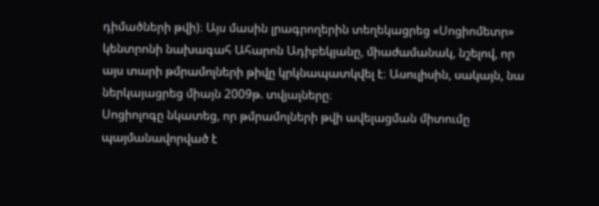դիմածների թվի)։ Այս մասին լրագրողերին տեղեկացրեց «Սոցիոմետր» կենտրոնի նախագահ Ահարոն Ադիբեկյանը, միաժամանակ, նշելով, որ այս տարի թմրամոլների թիվը կրկնապատկվել է։ Ասուլիսին, սակայն, նա ներկայացրեց միայն 2009թ. տվյալները։
Սոցիոլոգը նկատեց, որ թմրամոլների թվի ավելացման միտումը պայմանավորված է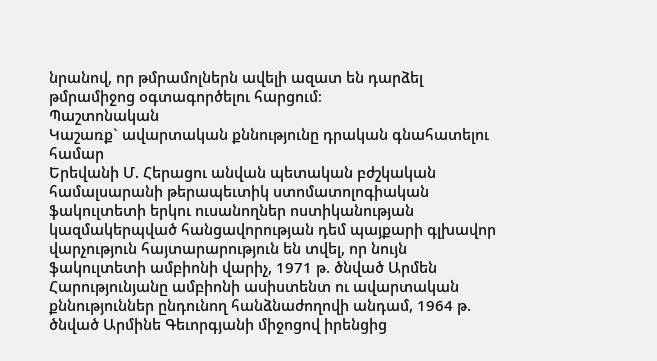նրանով, որ թմրամոլներն ավելի ազատ են դարձել թմրամիջոց օգտագործելու հարցում։
Պաշտոնական
Կաշառք` ավարտական քննությունը դրական գնահատելու համար
Երեվանի Մ. Հերացու անվան պետական բժշկական համալսարանի թերապեւտիկ ստոմատոլոգիական ֆակուլտետի երկու ուսանողներ ոստիկանության կազմակերպված հանցավորության դեմ պայքարի գլխավոր վարչություն հայտարարություն են տվել, որ նույն ֆակուլտետի ամբիոնի վարիչ, 1971 թ. ծնված Արմեն Հարությունյանը ամբիոնի ասիստենտ ու ավարտական քննություններ ընդունող հանձնաժողովի անդամ, 1964 թ. ծնված Արմինե Գեւորգյանի միջոցով իրենցից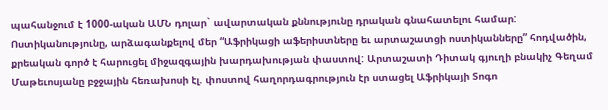պահանջում է 1000-ական ԱՄՆ դոլար` ավարտական քննությունը դրական գնահատելու համար:
Ոստիկանությունը, արձագանքելով մեր “Աֆրիկացի աֆերիստները եւ արտաշատցի ոստիկանները” հոդվածին, քրեական գործ է հարուցել միջազգային խարդախության փաստով: Արտաշատի Դիտակ գյուղի բնակիչ Գեղամ Մաթեւոսյանը բջջային հեռախոսի էլ. փոստով հաղորդագրություն էր ստացել Աֆրիկայի Տոգո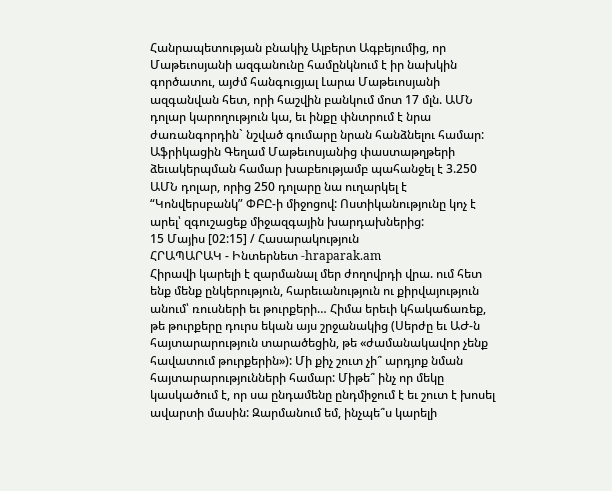Հանրապետության բնակիչ Ալբերտ Ագբեյումից, որ Մաթեւոսյանի ազգանունը համընկնում է իր նախկին գործատու, այժմ հանգուցյալ Լարա Մաթեւոսյանի ազգանվան հետ, որի հաշվին բանկում մոտ 17 մլն. ԱՄՆ դոլար կարողություն կա, եւ ինքը փնտրում է նրա ժառանգորդին` նշված գումարը նրան հանձնելու համար: Աֆրիկացին Գեղամ Մաթեւոսյանից փաստաթղթերի ձեւակերպման համար խաբեությամբ պահանջել է 3.250 ԱՄՆ դոլար, որից 250 դոլարը նա ուղարկել է “Կոնվերսբանկ” ՓԲԸ-ի միջոցով: Ոստիկանությունը կոչ է արել՝ զգուշացեք միջազգային խարդախներից:
15 Մայիս [02:15] / Հասարակություն
ՀՐԱՊԱՐԱԿ - Ինտերնետ -hraparak.am
Հիրավի կարելի է զարմանալ մեր ժողովրդի վրա. ում հետ ենք մենք ընկերություն, հարեւանություն ու քիրվայություն անում՝ ռուսների եւ թուրքերի… Հիմա երեւի կհակաճառեք, թե թուրքերը դուրս եկան այս շրջանակից (Սերժը եւ ԱԺ-ն հայտարարություն տարածեցին, թե «ժամանակավոր չենք հավատում թուրքերին»): Մի քիչ շուտ չի՞ արդյոք նման հայտարարությունների համար: Միթե՞ ինչ որ մեկը կասկածում է, որ սա ընդամենը ընդմիջում է եւ շուտ է խոսել ավարտի մասին: Զարմանում եմ, ինչպե՞ս կարելի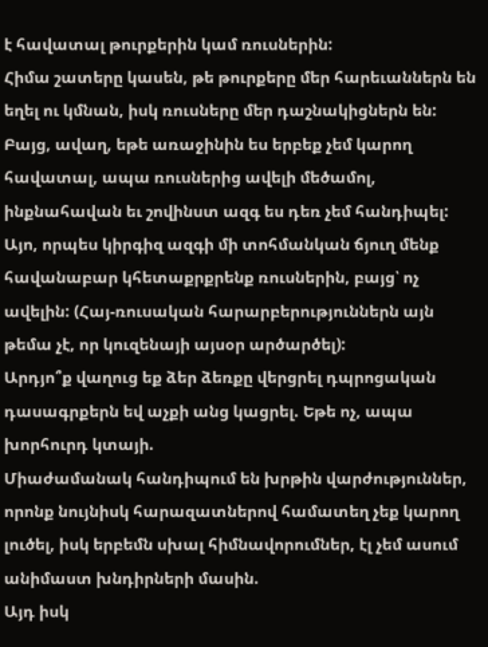է հավատալ թուրքերին կամ ռուսներին:
Հիմա շատերը կասեն, թե թուրքերը մեր հարեւաններն են եղել ու կմնան, իսկ ռուսները մեր դաշնակիցներն են: Բայց, ավաղ, եթե առաջինին ես երբեք չեմ կարող հավատալ, ապա ռուսներից ավելի մեծամոլ, ինքնահավան եւ շովինստ ազգ ես դեռ չեմ հանդիպել: Այո, որպես կիրգիզ ազգի մի տոհմանկան ճյուղ մենք հավանաբար կհետաքրքրենք ռուսներին, բայց՝ ոչ ավելին: (Հայ-ռուսական հարարբերություններն այն թեմա չէ, որ կուզենայի այսօր արծարծել):
Արդյո՞ք վաղուց եք ձեր ձեռքը վերցրել դպրոցական դասագրքերն եվ աչքի անց կացրել. Եթե ոչ, ապա խորհուրդ կտայի.
Միաժամանակ հանդիպում են խրթին վարժություններ, որոնք նույնիսկ հարազատներով համատեղ չեք կարող լուծել, իսկ երբեմն սխալ հիմնավորումներ, էլ չեմ ասում անիմաստ խնդիրների մասին.
Այդ իսկ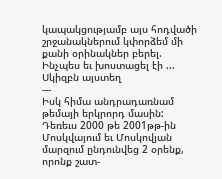կապակցությամբ այս հոդվածի շրջանակներում կփորձեմ մի քանի օրինակներ բերել.
Ինչպես եւ խոստացել էի ...
Սկիզբն այստեղ
---
Իսկ հիմա անդրադառնամ թեմայի երկրորդ մասին:
Դեռեւս 2000 թե 2001թթ-ին Մոսկվայում եւ Մոսկովյան մարզում ընդունվեց 2 օրենք, որոնք շատ-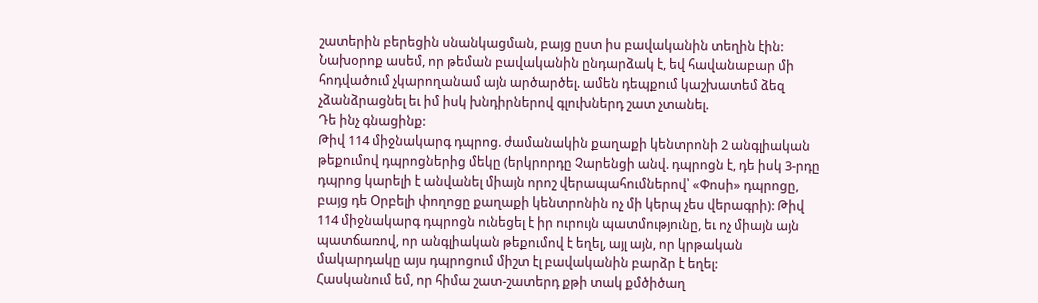շատերին բերեցին սնանկացման, բայց ըստ իս բավականին տեղին էին:
Նախօրոք ասեմ, որ թեման բավականին ընդարձակ է, եվ հավանաբար մի հոդվածում չկարողանամ այն արծարծել. ամեն դեպքում կաշխատեմ ձեզ չձանձրացնել եւ իմ իսկ խնդիրներով գլուխներդ շատ չտանել.
Դե ինչ գնացինք:
Թիվ 114 միջնակարգ դպրոց. ժամանակին քաղաքի կենտրոնի 2 անգլիական թեքումով դպրոցներից մեկը (երկրորդը Չարենցի անվ. դպրոցն է, դե իսկ 3-րդը դպրոց կարելի է անվանել միայն որոշ վերապահումներով՝ «Փոսի» դպրոցը, բայց դե Օրբելի փողոցը քաղաքի կենտրոնին ոչ մի կերպ չես վերագրի): Թիվ 114 միջնակարգ դպրոցն ունեցել է իր ուրույն պատմությունը, եւ ոչ միայն այն պատճառով, որ անգլիական թեքումով է եղել, այլ այն, որ կրթական մակարդակը այս դպրոցում միշտ էլ բավականին բարձր է եղել:
Հասկանում եմ, որ հիմա շատ-շատերդ քթի տակ քմծիծաղ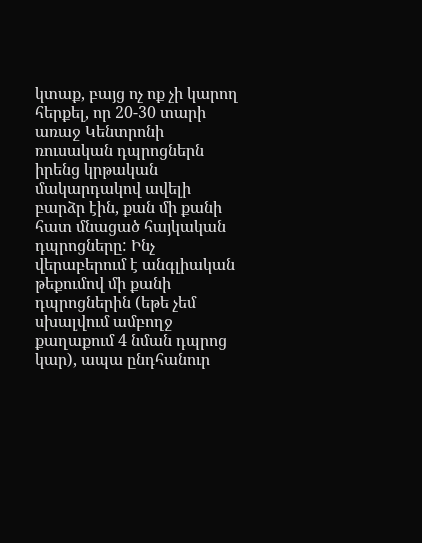կտաք, բայց ոչ ոք չի կարող հերքել, որ 20-30 տարի առաջ Կենտրոնի ռուսական դպրոցներն իրենց կրթական մակարդակով ավելի բարձր էին, քան մի քանի հատ մնացած հայկական դպրոցները: Ինչ վերաբերում է անգլիական թեքումով մի քանի դպրոցներին (եթե չեմ սխալվում ամբողջ քաղաքում 4 նման դպրոց կար), ապա ընդհանուր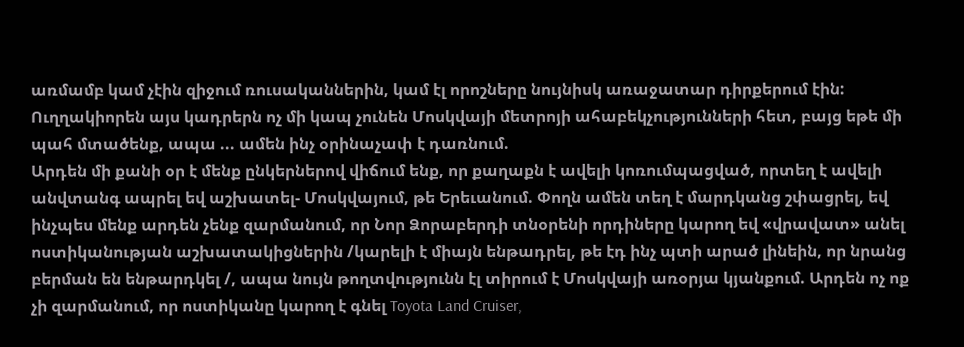առմամբ կամ չէին զիջում ռուսականներին, կամ էլ որոշները նույնիսկ առաջատար դիրքերում էին:
Ուղղակիորեն այս կադրերն ոչ մի կապ չունեն Մոսկվայի մետրոյի ահաբեկչությունների հետ, բայց եթե մի պահ մտածենք, ապա ... ամեն ինչ օրինաչափ է դառնում.
Արդեն մի քանի օր է մենք ընկերներով վիճում ենք, որ քաղաքն է ավելի կոռումպացված, որտեղ է ավելի անվտանգ ապրել եվ աշխատել- Մոսկվայում, թե Երեւանում. Փողն ամեն տեղ է մարդկանց շփացրել, եվ ինչպես մենք արդեն չենք զարմանում, որ Նոր Ձորաբերդի տնօրենի որդիները կարող եվ «վրավատ» անել ոստիկանության աշխատակիցներին /կարելի է միայն ենթադրել, թե էդ ինչ պտի արած լինեին, որ նրանց բերման են ենթարդկել /, ապա նույն թողտվությունն էլ տիրում է Մոսկվայի առօրյա կյանքում. Արդեն ոչ ոք չի զարմանում, որ ոստիկանը կարող է գնել Toyota Land Cruiser,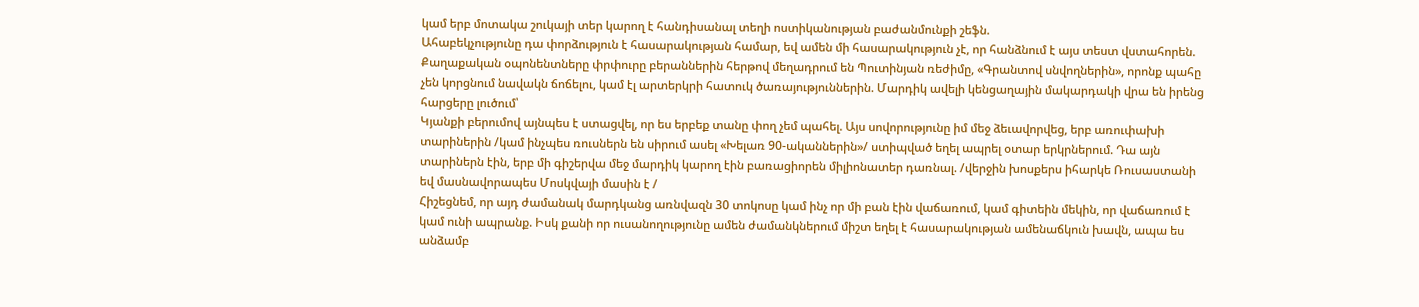կամ երբ մոտակա շուկայի տեր կարող է հանդիսանալ տեղի ոստիկանության բաժանմունքի շեֆն.
Ահաբեկչությունը դա փորձություն է հասարակության համար, եվ ամեն մի հասարակություն չէ, որ հանձնում է այս տեստ վստահորեն. Քաղաքական օպոնենտները փրփուրը բերաններին հերթով մեղադրում են Պուտինյան ռեժիմը, «Գրանտով սնվողներին», որոնք պահը չեն կորցնում նավակն ճոճելու, կամ էլ արտերկրի հատուկ ծառայություններին. Մարդիկ ավելի կենցաղային մակարդակի վրա են իրենց հարցերը լուծում՝
Կյանքի բերումով այնպես է ստացվել, որ ես երբեք տանը փող չեմ պահել. Այս սովորությունը իմ մեջ ձեւավորվեց, երբ առուփախի տարիներին /կամ ինչպես ռուսներն են սիրում ասել «Խելառ 90-ականներին»/ ստիպված եղել ապրել օտար երկրներում. Դա այն տարիներն էին, երբ մի գիշերվա մեջ մարդիկ կարող էին բառացիորեն միլիոնատեր դառնալ. /վերջին խոսքերս իհարկե Ռուսաստանի եվ մասնավորապես Մոսկվայի մասին է /
Հիշեցնեմ, որ այդ ժամանակ մարդկանց առնվազն 30 տոկոսը կամ ինչ որ մի բան էին վաճառում, կամ գիտեին մեկին, որ վաճառում է կամ ունի ապրանք. Իսկ քանի որ ուսանողությունը ամեն ժամանկներում միշտ եղել է հասարակության ամենաճկուն խավն, ապա ես անձամբ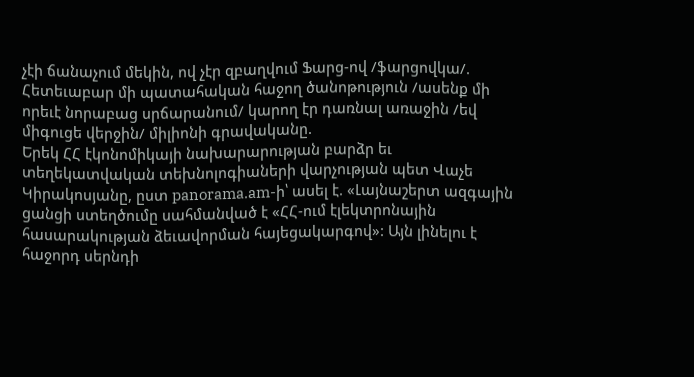չէի ճանաչում մեկին, ով չէր զբաղվում Ֆարց-ով /ֆարցովկա/. Հետեւաբար մի պատահական հաջող ծանոթություն /ասենք մի որեւէ նորաբաց սրճարանում/ կարող էր դառնալ առաջին /եվ միգուցե վերջին/ միլիոնի գրավականը.
Երեկ ՀՀ էկոնոմիկայի նախարարության բարձր եւ տեղեկատվական տեխնոլոգիաների վարչության պետ Վաչե Կիրակոսյանը, ըստ panorama.am-ի՝ ասել է. «Լայնաշերտ ազգային ցանցի ստեղծումը սահմանված է «ՀՀ-ում էլեկտրոնային հասարակության ձեւավորման հայեցակարգով»: Այն լինելու է հաջորդ սերնդի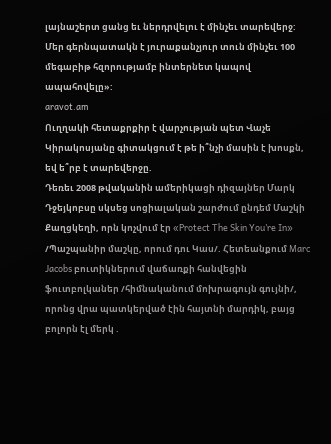լայնաշերտ ցանց եւ ներդրվելու է մինչեւ տարեվերջ: Մեր գերնպատակն է յուրաքանչյուր տուն մինչեւ 100 մեգաբիթ հզորությամբ ինտերնետ կապով ապահովելը»:
aravot.am
Ուղղակի հետաքրքիր է վարչության պետ Վաչե Կիրակոսյանը գիտակցում է թե ի՞նչի մասին է խոսքն, եվ ե՞րբ է տարեվերջը.
Դեռեւ 2008 թվականին ամերիկացի դիզայներ Մարկ Դջեյկոբսը սկսեց սոցիալական շարժում ընդեմ Մաշկի Քաղցկեղի, որն կոչվում էր «Protect The Skin You’re In» /Պաշպանիր մաշկը, որում դու Կաս/. Հետեանքում Marc Jacobs բուտիկներում վաճառքի հանվեցին ֆուտբոլկաներ /հիմնականում մոխրագույն գույնի/, որոնց վրա պատկերված էին հայտնի մարդիկ, բայց բոլորն էլ մերկ .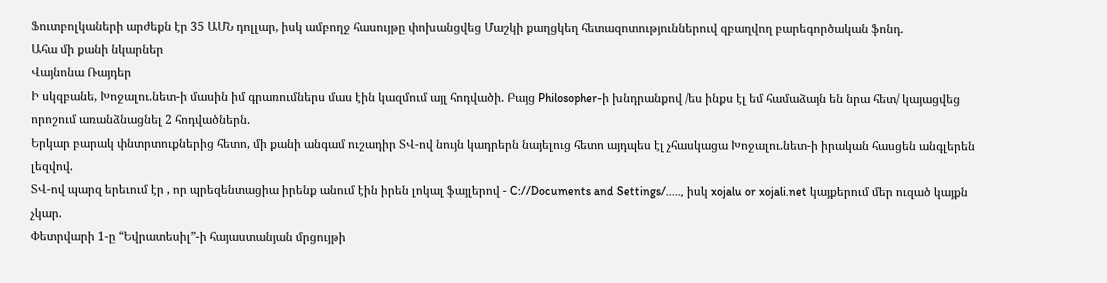Ֆուտբոլկաների արժեքն էր 35 ԱՄՆ դոլլար, իսկ ամբողջ հասույթը փոխանցվեց Մաշկի քաղցկեղ հետազոտություններուվ զբաղվող բարեգործական ֆոնդ.
Ահա մի քանի նկարներ
Վայնոնա Ռայդեր
Ի սկզբանե, Խոջալու.նետ-ի մասին իմ գրառումներս մաս էին կազմում այլ հոդվածի. Բայց Philosopher-ի խնդրանքով /ես ինքս էլ եմ համաձայն են նրա հետ/ կայացվեց որոշում առանձնացնել 2 հոդվածներն.
Երկար բարակ փնտրտուքներից հետո, մի քանի անգամ ուշադիր ՏՎ-ով նույն կադրերն նայելուց հետո այդպես էլ չհասկացա Խոջալու.նետ-ի իրական հասցեն անգլերեն լեզվով.
ՏՎ-ով պարզ երեւում էր , որ պրեզենտացիա իրենք անում էին իրեն լոկալ ֆայլերով - C://Documents and Settings/....., իսկ xojalu or xojali.net կայքերում մեր ուզած կայքն չկար.
Փետրվարի 1-ը “Եվրատեսիլ”-ի հայաստանյան մրցույթի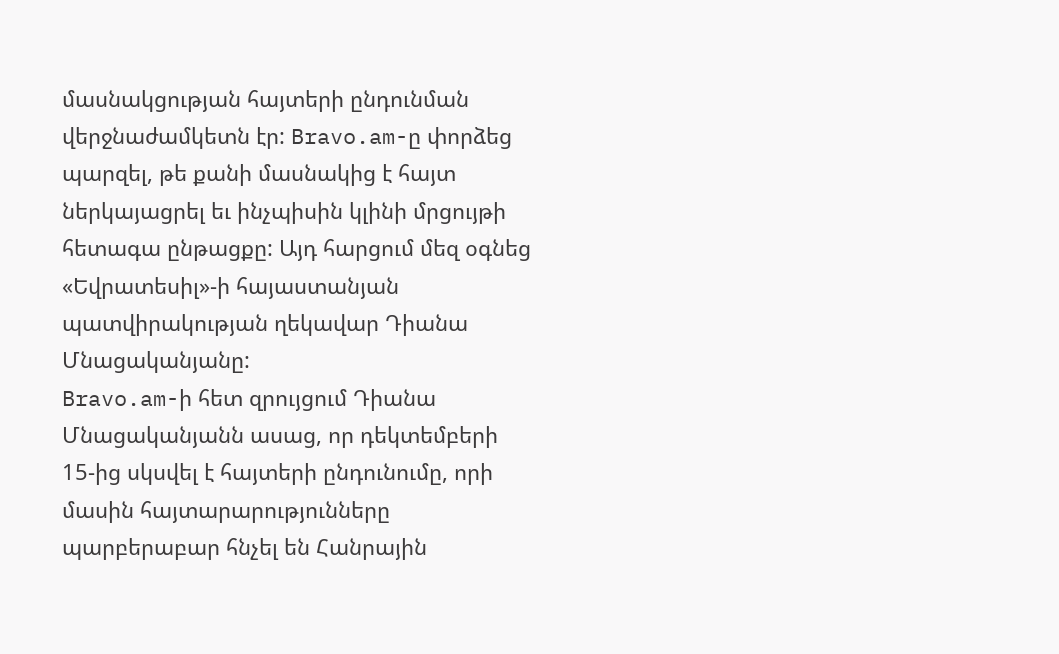մասնակցության հայտերի ընդունման վերջնաժամկետն էր: Bravo.am-ը փորձեց պարզել, թե քանի մասնակից է հայտ ներկայացրել եւ ինչպիսին կլինի մրցույթի հետագա ընթացքը: Այդ հարցում մեզ օգնեց «Եվրատեսիլ»-ի հայաստանյան պատվիրակության ղեկավար Դիանա Մնացականյանը:
Bravo.am-ի հետ զրույցում Դիանա Մնացականյանն ասաց, որ դեկտեմբերի 15-ից սկսվել է հայտերի ընդունումը, որի մասին հայտարարությունները պարբերաբար հնչել են Հանրային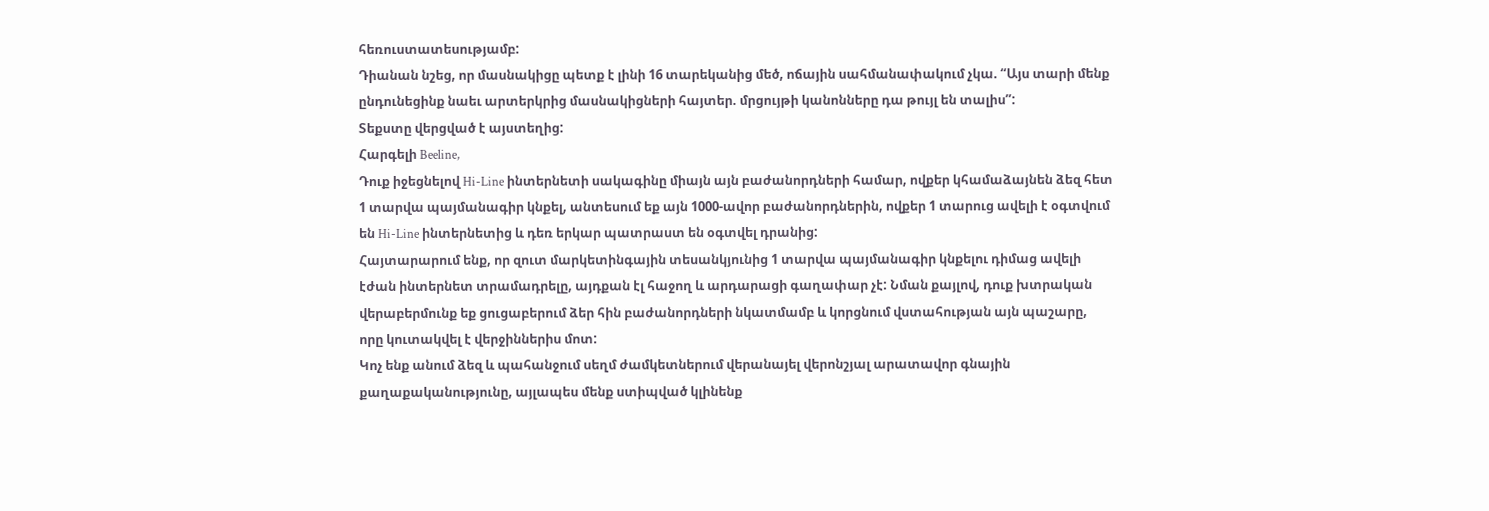հեռուստատեսությամբ:
Դիանան նշեց, որ մասնակիցը պետք է լինի 16 տարեկանից մեծ, ոճային սահմանափակում չկա. “Այս տարի մենք ընդունեցինք նաեւ արտերկրից մասնակիցների հայտեր. մրցույթի կանոնները դա թույլ են տալիս”:
Տեքստը վերցված է այստեղից:
Հարգելի Beeline,
Դուք իջեցնելով Hi-Line ինտերնետի սակագինը միայն այն բաժանորդների համար, ովքեր կհամաձայնեն ձեզ հետ 1 տարվա պայմանագիր կնքել, անտեսում եք այն 1000-ավոր բաժանորդներին, ովքեր 1 տարուց ավելի է օգտվում են Hi-Line ինտերնետից և դեռ երկար պատրաստ են օգտվել դրանից:
Հայտարարում ենք, որ զուտ մարկետինգային տեսանկյունից 1 տարվա պայմանագիր կնքելու դիմաց ավելի էժան ինտերնետ տրամադրելը, այդքան էլ հաջող և արդարացի գաղափար չէ: Նման քայլով, դուք խտրական վերաբերմունք եք ցուցաբերում ձեր հին բաժանորդների նկատմամբ և կորցնում վստահության այն պաշարը, որը կուտակվել է վերջիններիս մոտ:
Կոչ ենք անում ձեզ և պահանջում սեղմ ժամկետներում վերանայել վերոնշյալ արատավոր գնային քաղաքականությունը, այլապես մենք ստիպված կլինենք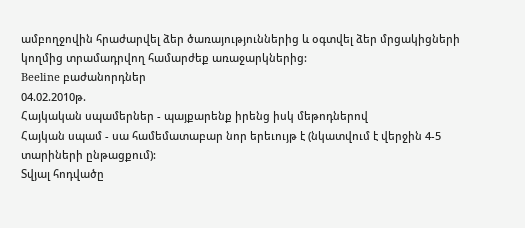ամբողջովին հրաժարվել ձեր ծառայություններից և օգտվել ձեր մրցակիցների կողմից տրամադրվող համարժեք առաջարկներից:
Beeline բաժանորդներ
04.02.2010թ.
Հայկական սպամերներ - պայքարենք իրենց իսկ մեթոդներով
Հայկան սպամ - սա համեմատաբար նոր երեւույթ է (նկատվում է վերջին 4-5 տարիների ընթացքում):
Տվյալ հոդվածը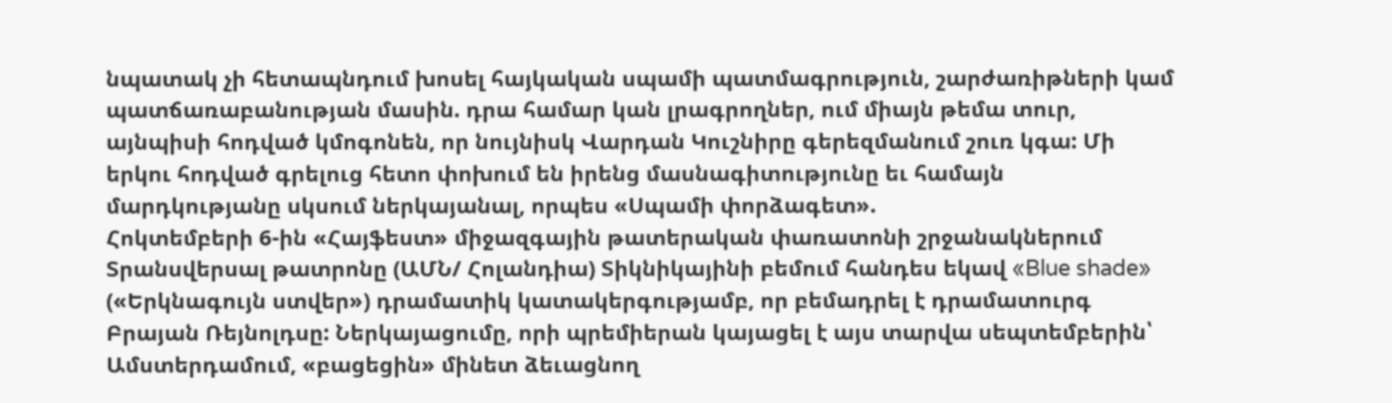նպատակ չի հետապնդում խոսել հայկական սպամի պատմագրություն, շարժառիթների կամ պատճառաբանության մասին. դրա համար կան լրագրողներ, ում միայն թեմա տուր, այնպիսի հոդված կմոգոնեն, որ նույնիսկ Վարդան Կուշնիրը գերեզմանում շուռ կգա: Մի երկու հոդված գրելուց հետո փոխում են իրենց մասնագիտությունը եւ համայն մարդկությանը սկսում ներկայանալ, որպես «Սպամի փորձագետ».
Հոկտեմբերի 6-ին «Հայֆեստ» միջազգային թատերական փառատոնի շրջանակներում Տրանսվերսալ թատրոնը (ԱՄՆ/ Հոլանդիա) Տիկնիկայինի բեմում հանդես եկավ «Blue shade» («Երկնագույն ստվեր») դրամատիկ կատակերգությամբ, որ բեմադրել է դրամատուրգ Բրայան Ռեյնոլդսը: Ներկայացումը, որի պրեմիերան կայացել է այս տարվա սեպտեմբերին՝ Ամստերդամում, «բացեցին» մինետ ձեւացնող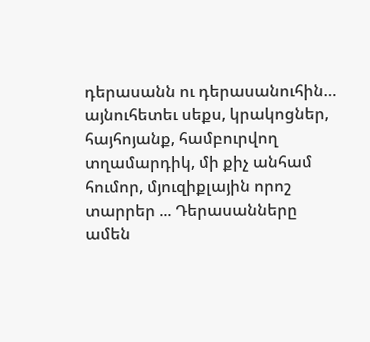դերասանն ու դերասանուհին… այնուհետեւ սեքս, կրակոցներ, հայհոյանք, համբուրվող տղամարդիկ, մի քիչ անհամ հումոր, մյուզիքլային որոշ տարրեր ... Դերասանները ամեն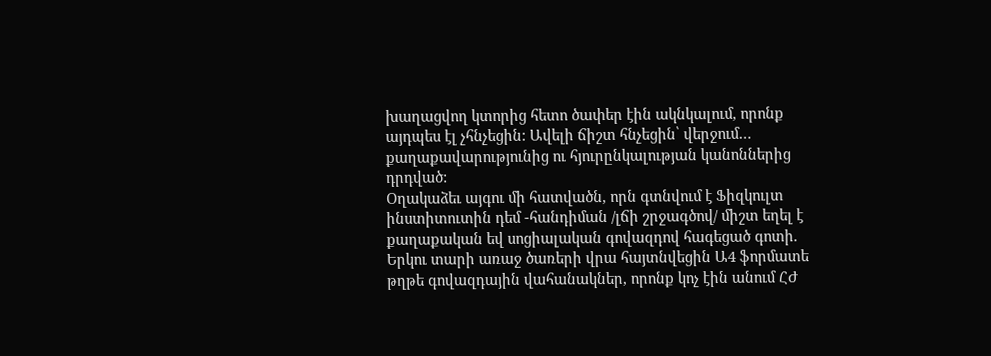խաղացվող կտորից հետո ծափեր էին ակնկալում, որոնք այդպես էլ չհնչեցին: Ավելի ճիշտ հնչեցին՝ վերջում… քաղաքավարությունից ու հյուրընկալության կանոններից դրդված:
Օղակաձեւ այգու մի հատվածն, որն գտնվում է Ֆիզկուլտ ինստիտուտին դեմ -հանդիման /լճի շրջագծով/ միշտ եղել է քաղաքական եվ սոցիալական գովազդով հագեցած գոտի. Երկու տարի առաջ ծառերի վրա հայտնվեցին Ա4 ֆորմատե թղթե գովազդային վահանակներ, որոնք կոչ էին անում ՀԺ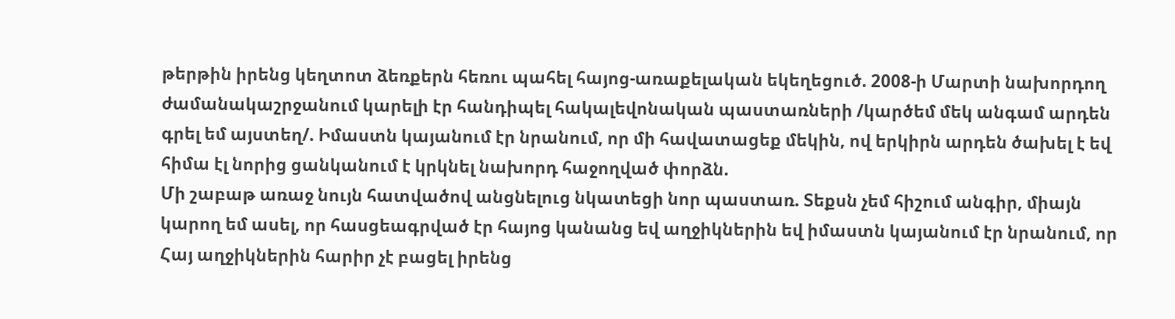թերթին իրենց կեղտոտ ձեռքերն հեռու պահել հայոց-առաքելական եկեղեցուծ. 2008-ի Մարտի նախորդող ժամանակաշրջանում կարելի էր հանդիպել հակալեվոնական պաստառների /կարծեմ մեկ անգամ արդեն գրել եմ այստեղ/. Իմաստն կայանում էր նրանում, որ մի հավատացեք մեկին, ով երկիրն արդեն ծախել է եվ հիմա էլ նորից ցանկանում է կրկնել նախորդ հաջողված փորձն.
Մի շաբաթ առաջ նույն հատվածով անցնելուց նկատեցի նոր պաստառ. Տեքսն չեմ հիշում անգիր, միայն կարող եմ ասել, որ հասցեագրված էր հայոց կանանց եվ աղջիկներին եվ իմաստն կայանում էր նրանում, որ Հայ աղջիկներին հարիր չէ բացել իրենց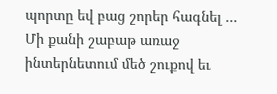պորտը եվ բաց շորեր հագնել …
Մի քանի շաբաթ առաջ ինտերնետում մեծ շուքով եւ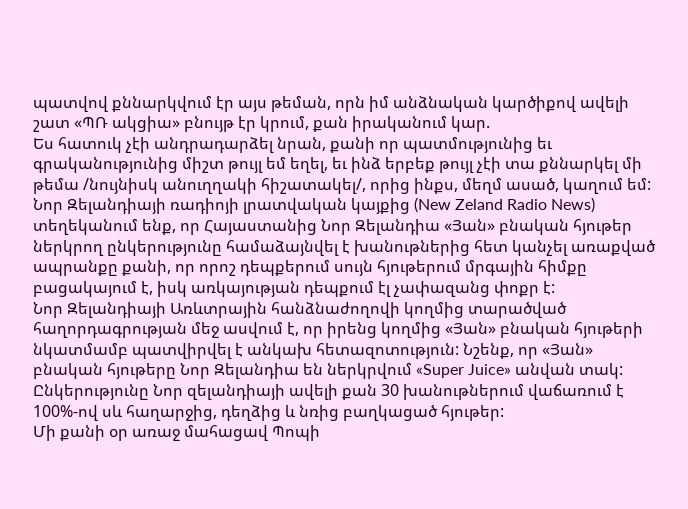պատվով քննարկվում էր այս թեման, որն իմ անձնական կարծիքով ավելի շատ «ՊՌ ակցիա» բնույթ էր կրում, քան իրականում կար.
Ես հատուկ չէի անդրադարձել նրան, քանի որ պատմությունից եւ գրականությունից միշտ թույլ եմ եղել, եւ ինձ երբեք թույլ չէի տա քննարկել մի թեմա /նույնիսկ անուղղակի հիշատակել/, որից ինքս, մեղմ ասած, կաղում եմ:
Նոր Զելանդիայի ռադիոյի լրատվական կայքից (New Zeland Radio News) տեղեկանում ենք, որ Հայաստանից Նոր Զելանդիա «Յան» բնական հյութեր ներկրող ընկերությունը համաձայնվել է խանութներից հետ կանչել առաքված ապրանքը քանի, որ որոշ դեպքերում սույն հյութերում մրգային հիմքը բացակայում է, իսկ առկայության դեպքում էլ չափազանց փոքր է:
Նոր Զելանդիայի Առևտրային հանձնաժողովի կողմից տարածված հաղորդագրության մեջ ասվում է, որ իրենց կողմից «Յան» բնական հյութերի նկատմամբ պատվիրվել է անկախ հետազոտություն: Նշենք, որ «Յան» բնական հյութերը Նոր Զելանդիա են ներկրվում «Super Juice» անվան տակ: Ընկերությունը Նոր զելանդիայի ավելի քան 30 խանութներում վաճառում է 100%-ով սև հաղարջից, դեղձից և նռից բաղկացած հյութեր:
Մի քանի օր առաջ մահացավ Պոպի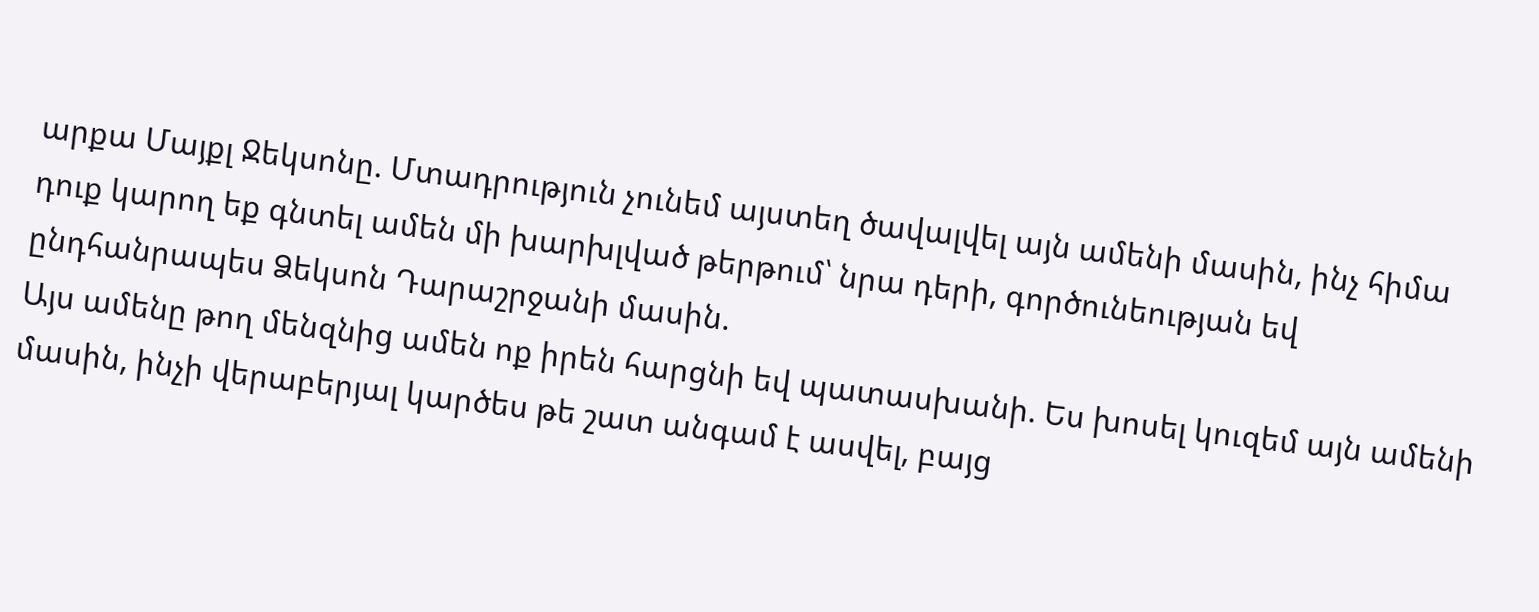արքա Մայքլ Ջեկսոնը. Մտադրություն չունեմ այստեղ ծավալվել այն ամենի մասին, ինչ հիմա դուք կարող եք գնտել ամեն մի խարխլված թերթում՝ նրա դերի, գործունեության եվ ընդհանրապես Ձեկսոն Դարաշրջանի մասին.
Այս ամենը թող մենզնից ամեն ոք իրեն հարցնի եվ պատասխանի. Ես խոսել կուզեմ այն ամենի մասին, ինչի վերաբերյալ կարծես թե շատ անգամ է ասվել, բայց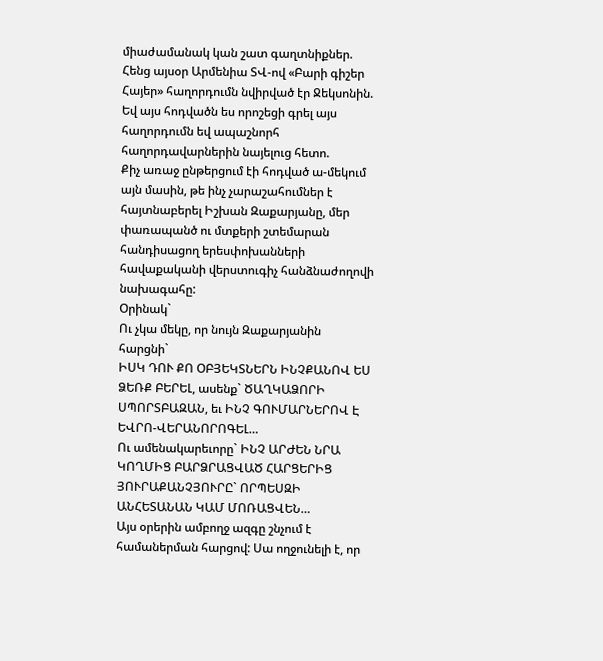միաժամանակ կան շատ գաղտնիքներ.
Հենց այսօր Արմենիա ՏՎ-ով «Բարի գիշեր Հայեր» հաղորդումն նվիրված էր Ջեկսոնին. Եվ այս հոդվածն ես որոշեցի գրել այս հաղորդումն եվ ապաշնորհ հաղորդավարներին նայելուց հետո.
Քիչ առաջ ընթերցում էի հոդված ա-մեկում այն մասին, թե ինչ չարաշահումներ է հայտնաբերել Իշխան Զաքարյանը, մեր փառապանծ ու մտքերի շտեմարան հանդիսացող երեսփոխանների հավաքականի վերստուգիչ հանձնաժողովի նախագահը:
Օրինակ`
Ու չկա մեկը, որ նույն Զաքարյանին հարցնի`
ԻՍԿ ԴՈՒ ՔՈ ՕԲՅԵԿՏՆԵՐՆ ԻՆՉՔԱՆՈՎ ԵՍ ՁԵՌՔ ԲԵՐԵԼ, ասենք` ԾԱՂԿԱՁՈՐԻ ՍՊՈՐՏԲԱԶԱՆ, եւ ԻՆՉ ԳՈՒՄԱՐՆԵՐՈՎ Է ԵՎՐՈ-ՎԵՐԱՆՈՐՈԳԵԼ…
Ու ամենակարեւորը` ԻՆՉ ԱՐԺԵՆ ՆՐԱ ԿՈՂՄԻՑ ԲԱՐՁՐԱՑՎԱԾ ՀԱՐՑԵՐԻՑ ՅՈՒՐԱՔԱՆՉՅՈՒՐԸ` ՈՐՊԵՍԶԻ ԱՆՀԵՏԱՆԱՆ ԿԱՄ ՄՈՌԱՑՎԵՆ…
Այս օրերին ամբողջ ազգը շնչում է համաներման հարցով: Սա ողջունելի է, որ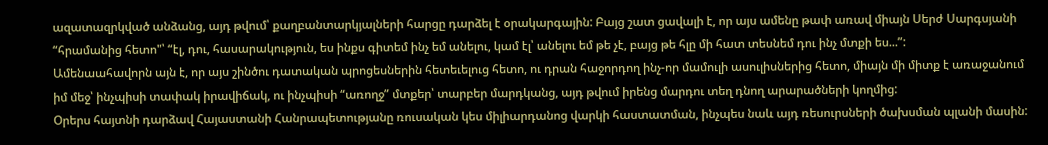ազատազրկված անձանց, այդ թվում՝ քաղբանտարկյալների հարցը դարձել է օրակարգային: Բայց շատ ցավալի է, որ այս ամենը թափ առավ միայն Սերժ Սարգսյանի “հրամանից հետո"՝ “էլ, դու, հասարակություն, ես ինքս գիտեմ ինչ եմ անելու, կամ էլ՝ անելու եմ թե չէ, բայց թե հլը մի հատ տեսնեմ դու ինչ մտքի ես...”:
Ամենաահավորն այն է, որ այս շինծու դատական պրոցեսներին հետեւելուց հետո, ու դրան հաջորդող ինչ-որ մամուլի ասուլիսներից հետո, միայն մի միտք է առաջանում իմ մեջ՝ ինչպիսի տափակ իրավիճակ, ու ինչպիսի “առողջ” մտքեր՝ տարբեր մարդկանց, այդ թվում իրենց մարդու տեղ դնող արարածների կողմից:
Օրերս հայտնի դարձավ Հայաստանի Հանրապետությանը ռուսական կես միլիարդանոց վարկի հաստատման, ինչպես նաև այդ ռեսուրսների ծախսման պլանի մասին: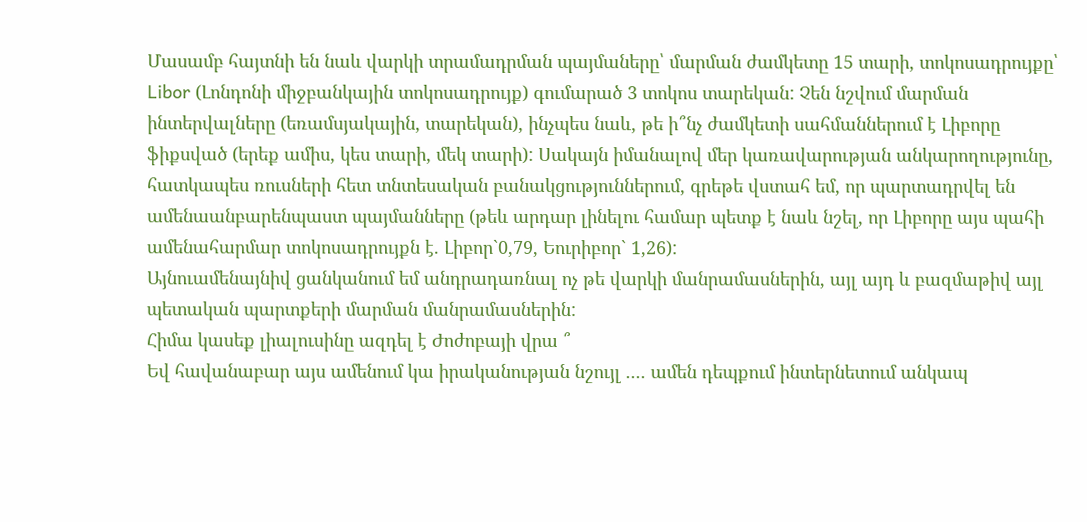Մասամբ հայտնի են նաև վարկի տրամադրման պայմաները՝ մարման ժամկետը 15 տարի, տոկոսադրույքը՝ Libor (Լոնդոնի միջբանկային տոկոսադրույք) գումարած 3 տոկոս տարեկան: Չեն նշվում մարման ինտերվալները (եռամսյակային, տարեկան), ինչպես նաև, թե ի՞նչ ժամկետի սահմաններում է Լիբորը ֆիքսված (երեք ամիս, կես տարի, մեկ տարի): Սակայն իմանալով մեր կառավարության անկարողությունը, հատկապես ռուսների հետ տնտեսական բանակցություններում, գրեթե վստահ եմ, որ պարտադրվել են ամենաանբարենպաստ պայմանները (թեև արդար լինելու համար պետք է նաև նշել, որ Լիբորը այս պահի ամենահարմար տոկոսադրույքն է. Լիբոր`0,79, Եուրիբոր` 1,26):
Այնուամենայնիվ ցանկանում եմ անդրադառնալ ոչ թե վարկի մանրամասներին, այլ այդ և բազմաթիվ այլ պետական պարտքերի մարման մանրամասներին:
Հիմա կասեք լիալուսինը ազդել է Ժոժոբայի վրա ՞
Եվ հավանաբար այս ամենում կա իրականության նշույլ .... ամեն դեպքում ինտերնետում անկապ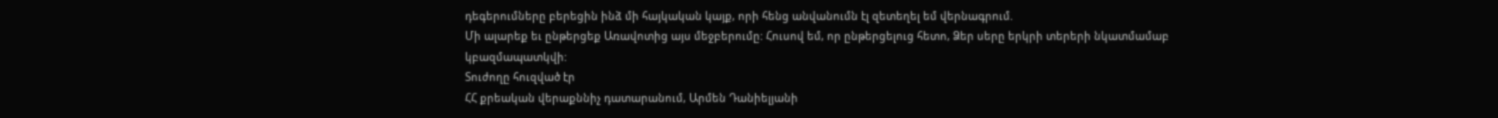դեգերումները բերեցին ինձ մի հայկական կայք, որի հենց անվանումն էլ զետեղել եմ վերնագրում.
Մի ալարեք եւ ընթերցեք Առավոտից այս մեջբերումը: Հուսով եմ, որ ընթերցելուց հետո, Ձեր սերը երկրի տերերի նկատմամաբ կբազմապատկվի:
Տուժողը հուզված էր
ՀՀ քրեական վերաքննիչ դատարանում, Արմեն Դանիելյանի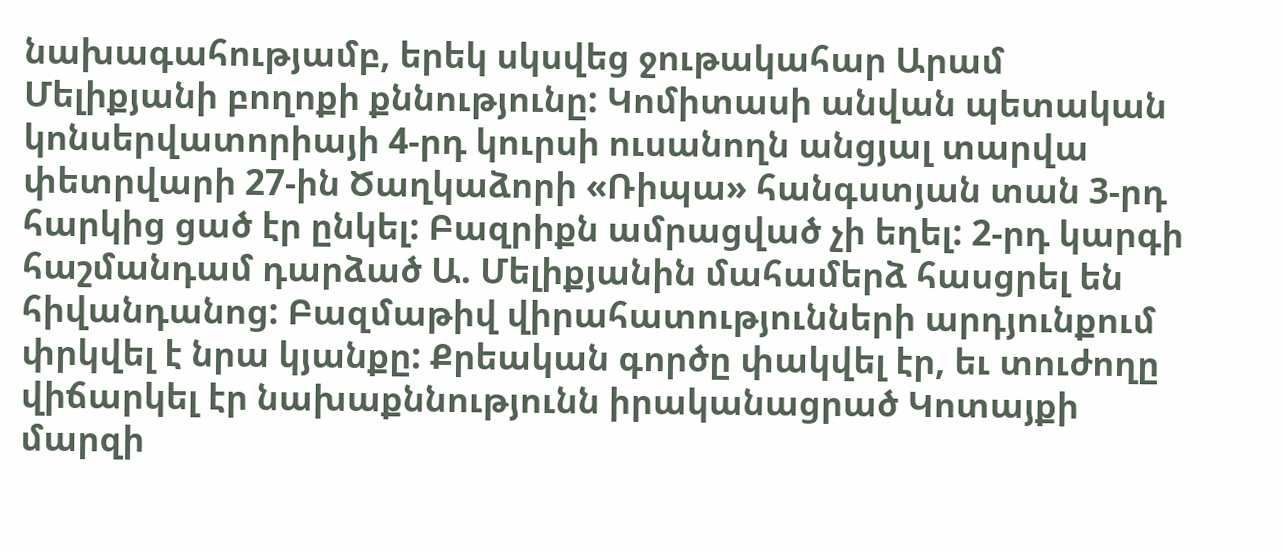նախագահությամբ, երեկ սկսվեց ջութակահար Արամ Մելիքյանի բողոքի քննությունը: Կոմիտասի անվան պետական կոնսերվատորիայի 4-րդ կուրսի ուսանողն անցյալ տարվա փետրվարի 27-ին Ծաղկաձորի «Ռիպա» հանգստյան տան 3-րդ հարկից ցած էր ընկել: Բազրիքն ամրացված չի եղել: 2-րդ կարգի հաշմանդամ դարձած Ա. Մելիքյանին մահամերձ հասցրել են հիվանդանոց: Բազմաթիվ վիրահատությունների արդյունքում փրկվել է նրա կյանքը: Քրեական գործը փակվել էր, եւ տուժողը վիճարկել էր նախաքննությունն իրականացրած Կոտայքի մարզի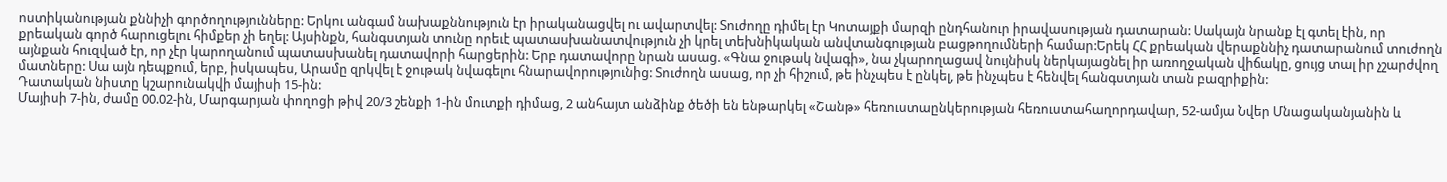ոստիկանության քննիչի գործողությունները: Երկու անգամ նախաքննություն էր իրականացվել ու ավարտվել: Տուժողը դիմել էր Կոտայքի մարզի ընդհանուր իրավասության դատարան: Սակայն նրանք էլ գտել էին, որ քրեական գործ հարուցելու հիմքեր չի եղել: Այսինքն, հանգստյան տունը որեւէ պատասխանատվություն չի կրել տեխնիկական անվտանգության բացթողումների համար:Երեկ ՀՀ քրեական վերաքննիչ դատարանում տուժողն այնքան հուզված էր, որ չէր կարողանում պատասխանել դատավորի հարցերին: Երբ դատավորը նրան ասաց. «Գնա ջութակ նվագի», նա չկարողացավ նույնիսկ ներկայացնել իր առողջական վիճակը, ցույց տալ իր չշարժվող մատները: Սա այն դեպքում, երբ, իսկապես, Արամը զրկվել է ջութակ նվագելու հնարավորությունից: Տուժողն ասաց, որ չի հիշում, թե ինչպես է ընկել, թե ինչպես է հենվել հանգստյան տան բազրիքին:
Դատական նիստը կշարունակվի մայիսի 15-ին:
Մայիսի 7-ին, ժամը 00.02-ին, Մարգարյան փողոցի թիվ 20/3 շենքի 1-ին մուտքի դիմաց, 2 անհայտ անձինք ծեծի են ենթարկել «Շանթ» հեռուստաընկերության հեռուստահաղորդավար, 52-ամյա Նվեր Մնացականյանին և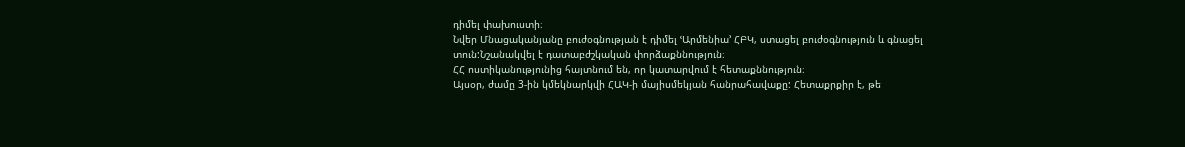դիմել փախուստի։
Նվեր Մնացականյանը բուժօգնության է դիմել ՙԱրմենիա՚ ՀԲԿ, ստացել բուժօգնություն և գնացել տուն:Նշանակվել է դատաբժշկական փորձաքննություն։
ՀՀ ոստիկանությունից հայտնում են, որ կատարվում է հետաքննություն։
Այսօր, ժամը 3-ին կմեկնարկվի ՀԱԿ-ի մայիսմեկյան հանրահավաքը: Հետաքրքիր է, թե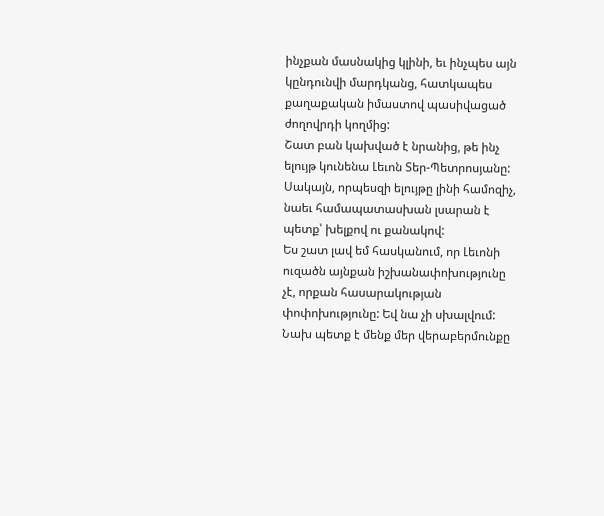ինչքան մասնակից կլինի, եւ ինչպես այն կընդունվի մարդկանց, հատկապես քաղաքական իմաստով պասիվացած ժողովրդի կողմից:
Շատ բան կախված է նրանից, թե ինչ ելույթ կունենա Լեւոն Տեր-Պետրոսյանը: Սակայն, որպեսզի ելույթը լինի համոզիչ, նաեւ համապատասխան լսարան է պետք՝ խելքով ու քանակով:
Ես շատ լավ եմ հասկանում, որ Լեւոնի ուզածն այնքան իշխանափոխությունը չէ, որքան հասարակության փոփոխությունը: Եվ նա չի սխալվում: Նախ պետք է մենք մեր վերաբերմունքը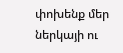փոխենք մեր ներկայի ու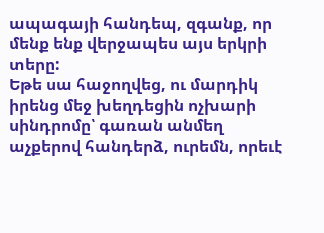ապագայի հանդեպ, զգանք, որ մենք ենք վերջապես այս երկրի տերը:
Եթե սա հաջողվեց, ու մարդիկ իրենց մեջ խեղդեցին ոչխարի սինդրոմը՝ գառան անմեղ աչքերով հանդերձ, ուրեմն, որեւէ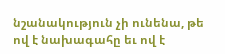նշանակություն չի ունենա, թե ով է նախագահը եւ ով է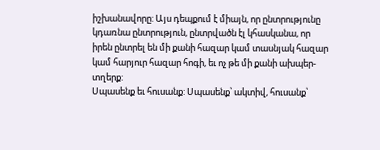իշխանավորը: Այս դեպքում է միայն, որ ընտրությունը կդառնա ընտրություն, ընտրվածն էլ կհասկանա, որ իրեն ընտրել են մի քանի հազար կամ տասնյակ հազար կամ հարյուր հազար հոգի, եւ ոչ թե մի քանի ախպեր-տղերք:
Սպասենք եւ հուսանք: Սպասենք՝ ակտիվ, հուսանք՝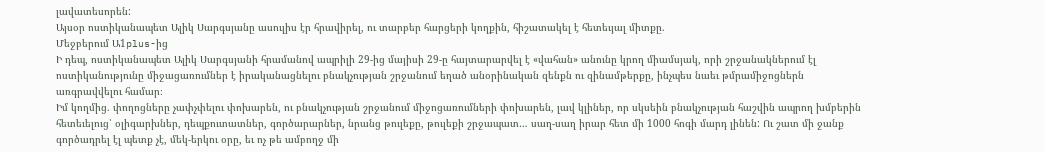լավատեսորեն:
Այսօր ոստիկանապետ Ալիկ Սարգսյանը ասուլիս էր հրավիրել, ու տարբեր հարցերի կողքին, հիշատակել է հետեւյալ միտքը.
Մեջբերում Ա1plus-ից
Ի դեպ, ոստիկանապետ Ալիկ Սարգսյանի հրամանով ապրիլի 29-ից մայիսի 29-ը հայտարարվել է «վահան» անունը կրող միամսյակ, որի շրջանակներում էլ ոստիկանությունը միջացառումներ է իրականացնելու բնակչության շրջանում եղած անօրինական զենքն ու զինամթերքը, ինչպես նաեւ թմրամիջոցներն առգրավվելու համար։
Իմ կողմից. փողոցները չափչփելու փոխարեն, ու բնակչության շրջանում միջոցառումների փոխարեն, լավ կլիներ, որ սկսեին բնակչության հաշվին ապրող խմբերին հետեւելուց՝ օլիգարխներ, դեպքուտատներ, գործարարներ, նրանց թուլեքը, թուլեքի շրջապատ… սաղ-սաղ իրար հետ մի 1000 հոգի մարդ լինեն: Ու շատ մի ջանք գործադրել էլ պետք չէ, մեկ-երկու օրը, եւ ոչ թե ամբողջ մի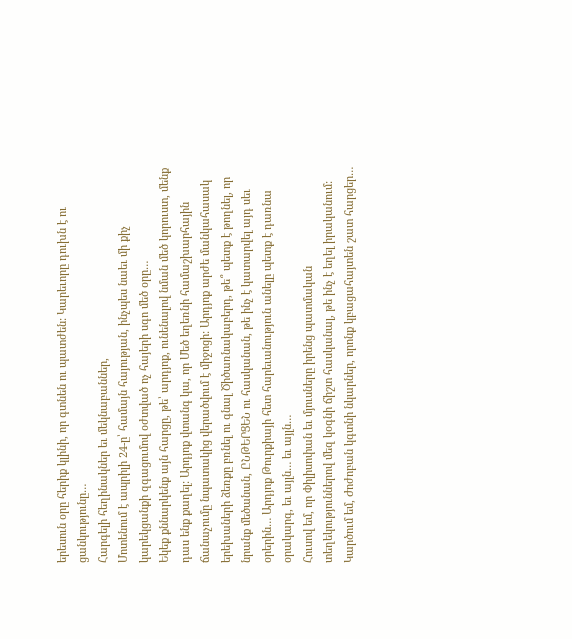երեսուն օրը հերիք կլինի, որ գտնեն ու պատժեն: Կարեւորը դուխն է ու ցանկությունը…
Հարգելի հեղինակներ եւ մեկնաբաններ,
Մոտենում է ապրիլի 24-ը՝ համայն հայության, ինչպես նաեւ մի քիչ կարեկցանքի զգացումով օժտված ոչ հայերի սգո մեծ օրը…
Եկեք քննարկենք այն հարցը, թե՝ արդյոք, ունենալով նման մեծ կորուստ, մենք դաս ենք քաղել: Արդյոք վտանգ կա, որ Մեծ եղեռնի համաշխարհային ճանաչումը նպատակից վերածվում է միջոցի: Արդյոք արժե մանկահասակ երեխաների ձեռքը բռնել ու գնալ Ծիծառնակաբերդ, թե՞ պետք է թողնել, որ նրանք մեծանան, ԸՆԹԵՐՑԵՆ ու հասկանան, թե ինչ է կատարվել այդ սեւ օրերին… Արդյոք Թուրքիայի հետ հարեւանություն անելը պետք է դառնա օրակարգ, եւ այլն… եւ այլն…
Հուսով եմ, որ Փիլիսոփան եւ մյուսները իրենց պատմական տեղեկություններով մեզ կօգնի ճիշտ հասկանալ, թե ինչ է եղել իրականում: Կարծում եմ, Ժոժոբան կգտնի նկարներ, որոնք կբացահայտեն շատ հարցեր…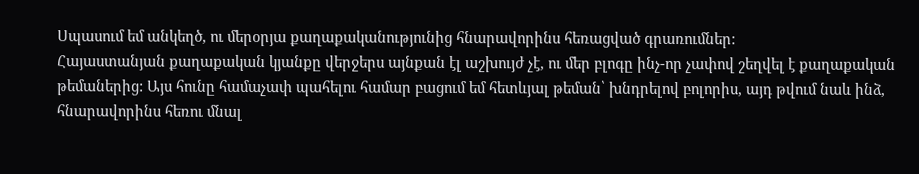Սպասում եմ անկեղծ, ու մերօրյա քաղաքականությունից հնարավորինս հեռացված գրառումներ:
Հայաստանյան քաղաքական կյանքը վերջերս այնքան էլ աշխույժ չէ, ու մեր բլոգը ինչ-որ չափով շեղվել է քաղաքական թեմաներից: Այս հունը համաչափ պահելու համար բացում եմ հետևյալ թեման՝ խնդրելով բոլորիս, այդ թվում նաև ինձ, հնարավորինս հեռու մնալ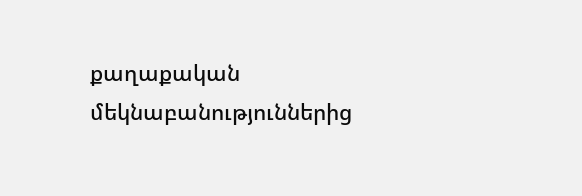քաղաքական մեկնաբանություններից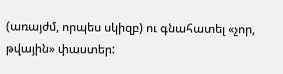(առայժմ, որպես սկիզբ) ու գնահատել «չոր, թվային» փաստեր: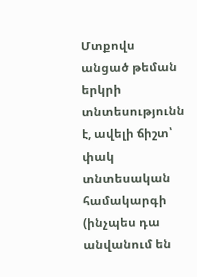Մտքովս անցած թեման երկրի տնտեսությունն է, ավելի ճիշտ՝ փակ տնտեսական համակարգի (ինչպես դա անվանում են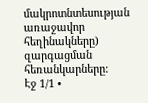մակրոտնտեսության առաջավոր հեղինակները) զարգացման հեռանկարները:
Էջ 1/1 •